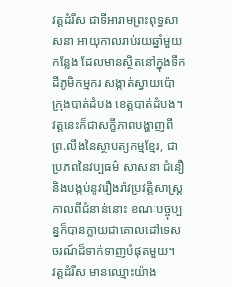វត្តដំរីស ជាទីអារាមព្រះពុទ្ធសាសនា អាយុកាលរាប់រយឆ្នាំមួយកន្លែង ដែលមានស្ថិតនៅក្នុងទឹកដីភូមិកម្មករ សង្កាត់ស្វាយប៉ោ ក្រុងបាត់ដំបង ខេត្តបាត់ដំបង។ វត្តនេះក៏ជាសក្ខីភាពបង្ហាញពីព្រ.លឹងនៃស្ថាបត្យកម្មខ្មែរ, ជាប្រភពនៃវប្បធម៌ សាសនា ជំនឿ និងបង្កប់នូវរឿងរ៉ាវប្រវត្តិសាស្រ្តកាលពីជំនាន់នោះ ខណៈបច្ចុប្បន្នក៏បានក្លាយជាគោលដៅទេសចរណ៍ដ៏ទាក់ទាញបំផុតមួយ។
វត្តដំរីស មានឈ្មោះយ៉ាង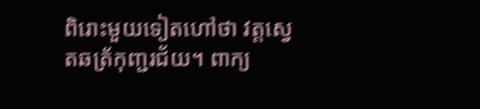ពិរោះមួយទៀតហៅថា វត្តស្វេតឆត្រ័កុញ្ជរជ័យ។ ពាក្យ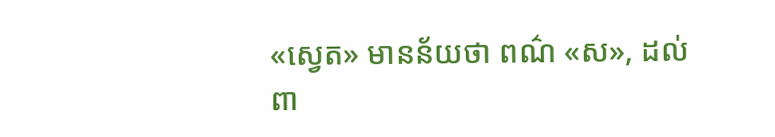«ស្វេត» មានន័យថា ពណ៌ «ស», ដល់ពា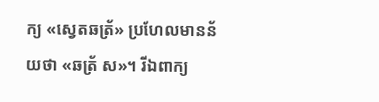ក្យ «ស្វេតឆត្រ័» ប្រហែលមានន័យថា «ឆត្រ័ ស»។ រីឯពាក្យ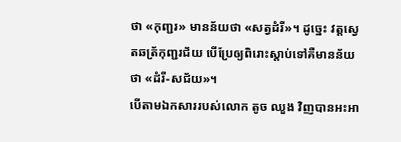ថា «កុញ្ជរ» មានន័យថា «សត្វដំរី»។ ដូច្នេះ វត្តស្វេតឆត្រ័កុញ្ជរជ័យ បើប្រែឲ្យពិរោះស្តាប់ទៅគឺមានន័យថា «ដំរី-សជ័យ»។
បើតាមឯកសាររបស់លោក តូច ឈួង វិញបានអះអា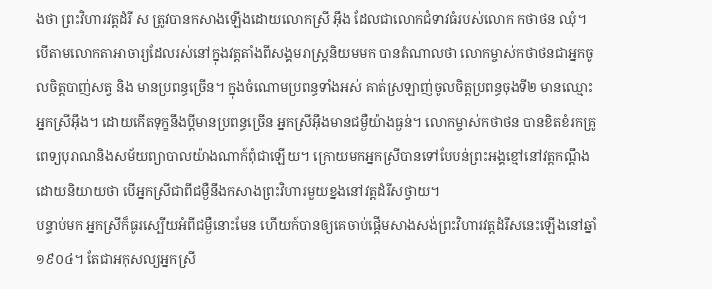ងថា ព្រះវិហារវត្តដំរី ស ត្រូវបានកសាងឡើងដោយលោកស្រី អ៊ឹង ដែលជាលោកជំទាវធំរបស់លោក កថាថន ឈុំ។ បើតាមលោកតាអាចារ្យដែលរស់នៅក្នុងវត្តតាំងពីសង្គមរាស្រ្តនិយមមក បានតំណាលថា លោកម្ចាស់កថាថនជាអ្នកចូលចិត្តបាញ់សត្វ និង មានប្រពន្ធច្រើន។ ក្នុងចំណោមប្រពន្ធទាំងអស់ គាត់ស្រឡាញ់ចូលចិត្តប្រពន្ធចុងទី២ មានឈ្មោះអ្នកស្រីអ៊ឹង។ ដោយកើតទុក្ខនឹងប្តីមានប្រពន្ធច្រើន អ្នកស្រីអ៊ឹងមានជម្ងឺយ៉ាងធ្ងន់។ លោកម្ចាស់កថាថន បានខិតខំរកគ្រូពេទ្យបុរាណនិងសម័យព្យាបាលយ៉ាងណាក៍ពុំជាឡើយ។ ក្រោយមកអ្នកស្រីបានទៅបែបន់ព្រះអង្គខ្មៅនៅវត្តកណ្តឹងដោយនិយាយថា បើអ្នកស្រីជាពីជម្ងឺនឹងកសាងព្រះវិហារមួយខ្នងនៅវត្តដំរីសថ្វាយ។
បន្ទាប់មក អ្នកស្រីក៏ធូរស្បើយអំពីជម្ងឺនោះមែន ហើយក៍បានឲ្យគេចាប់ផ្តើមសាងសង់ព្រះវិហារវត្តដំរីសនេះឡើងនៅឆ្នាំ១៩០៤។ តែជាអកុសល្យអ្នកស្រី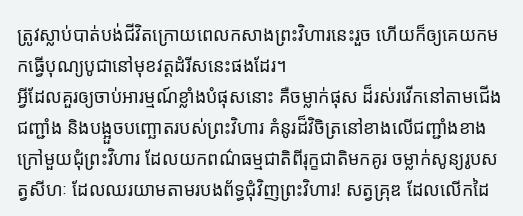ត្រូវស្លាប់បាត់បង់ជីវិតក្រោយពេលកសាងព្រះវិហារនេះរួច ហើយក៏ឲ្យគេយកមកធ្វើបុណ្យបូជានៅមុខវត្តដំរីសនេះផងដែរ។
អ្វីដែលគួរឲ្យចាប់អារម្មណ៍ខ្លាំងបំផុសនោះ គឺចម្លាក់ផុស ដ៏រស់រវើកនៅតាមជើងជញ្ជាំង និងបង្អួចបញ្ឆោតរបស់ព្រះវិហារ គំនូរដ៏វិចិត្រនៅខាងលើជញ្ជាំងខាងក្រៅមួយជុំព្រះវិហារ ដែលយកពណ៌ធម្មជាតិពីរុក្ខជាតិមកគូរ ចម្លាក់សូន្យរូបសត្វសីហៈ ដែលឈរយាមតាមរបងព័ទ្ធជុំវិញព្រះវិហារ! សត្វគ្រុឌ ដែលលើកដៃ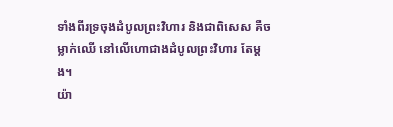ទាំងពីរទ្រចុងដំបូលព្រះវិហារ និងជាពិសេស គឺចម្លាក់ឈើ នៅលើហោជាងដំបូលព្រះវិហារ តែម្ដង។
យ៉ា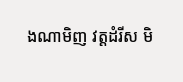ងណាមិញ វត្តដំរីស មិ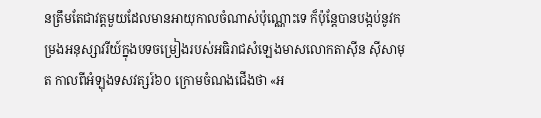នត្រឹមតែជាវត្តមួយដែលមានអាយុកាលចំណាស់ប៉ុណ្ណោះទេ ក៏ប៉ុន្តែបានបង្កប់នូវកម្រងអនុស្សាវរីយ៍ក្នុងបទចម្រៀងរបស់អធិរាជសំឡេងមាសលោកតាស៊ីន ស៊ីសាមុត កាលពីអំឡុងទសវត្សរ៍៦០ ក្រោមចំណងជើងថា «អ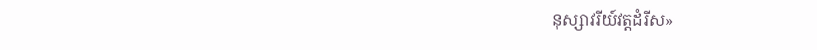នុស្សាវរីយ៍វត្តដំរីស»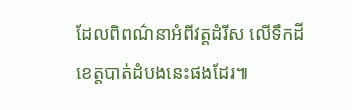ដែលពិពណ៌នាអំពីវត្តដំរីស លើទឹកដីខេត្តបាត់ដំបងនេះផងដែរ៕